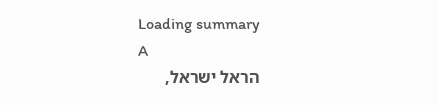Loading summary
A
הראל ישראל,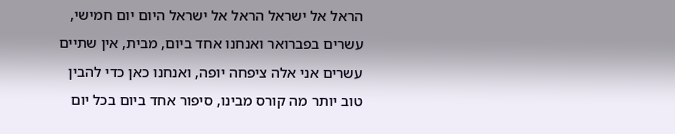הראל אל ישראל הראל אל ישראל היום יום חמישי, עשרים בפברואר ואנחנו אחד ביום, מבית, אין שתיים עשרים אני אלה ציפחה יופה, ואנחנו כאן כדי להבין טוב יותר מה קורס מבינו, סיפור אחד ביום בכל יום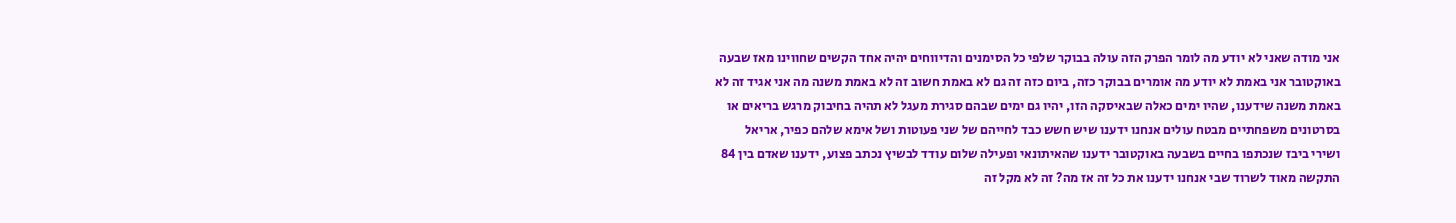אני מודה שאני לא יודע מה לומר הפרק הזה עולה בבוקר שלפי כל הסימנים והדיווחים יהיה אחד הקשים שחווינו מאז שבעה באוקטובר אני באמת לא יודע מה אומרים בבוקר כזה, ביום כזה זה גם לא באמת חשוב זה לא באמת משנה מה אני אגיד זה לא באמת משנה שידענו, שהיו ימים כאלה שבאיסקה הזו, יהיו גם ימים שבהם סגירת מעגל לא תהיה בחיבוק מרגש בריאים או בסרטונים משפחתיים מבטח עולים אנחנו ידענו שיש חשש כבד לחייהם של שני פעוטות ושל אימא שלהם כפיר, אריאל ושירי ביבז שנכתפו בחיים בשבעה באוקטובר ידענו שהאיתונאי ופעילה שלום עודד לבשיץ נכתב פצוע, ידענו שאדם בין 84 התקשה מאוד לשרוד שבי אנחנו ידענו את כל זה אז מה? זה לא מקל זה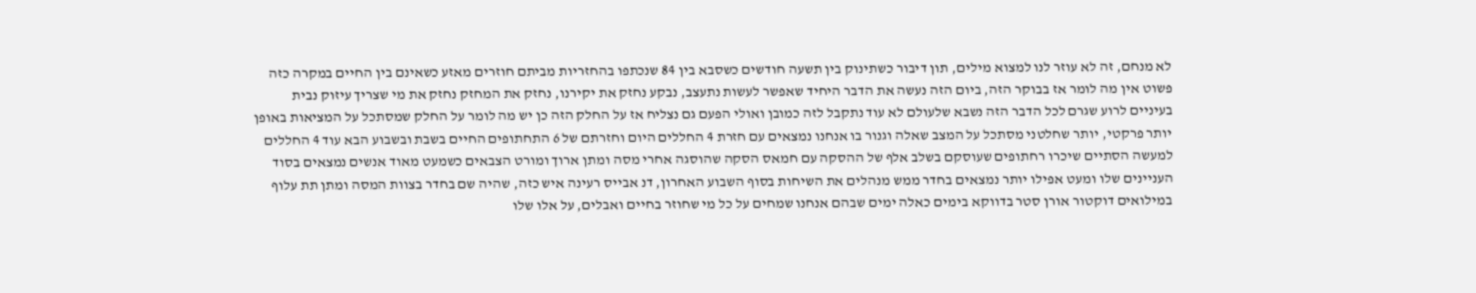לא מנחם, זה לא עוזר לנו למצוא מילים, תון דיבור כשתינוק בין תשעה חודשים כשסבא בין 84 שנכתפו בהחזריות מביתם חוזרים מאזע כשאינם בין החיים במקרה כזה פשוט אין מה לומר אז בבוקר הזה, ביום הזה נעשה את הדבר היחיד שאפשר לעשות נתעצב, נבקע נחזק את יקירנו, נחזק את המחזק נחזק את מי שצריך עיזוק נבית בעיניים לרוע שגרם לכל הדבר הזה נשבא שלעולם לא עוד נתקבל לזה כמובן ואולי הפעם גם נצליח אז על החלק הזה כן יש מה לומר על החלק שמסתכל על המציאות באופן יותר פרקטי, יותר שחלטני מסתכל על המצב שאלה וגנור בו אנחנו נמצאים עם חזרת 4 החללים היום וחזרתם של 6 התחתופים החיים בשבת ובשבוע הבא עוד 4 החללים למעשה הסתיים שיכרו רחתופים שעוסקם בשלב אלף של ההסקה עם חמאס הסקה שהוסגה אחרי מסה ומתן ארוך ומורט הצבאים כשמעט מאוד אנשים נמצאים בסוד העניינים שלו ומעט אפילו יותר נמצאים בחדר ממש מנהלים את השיחות בסוף השבוע האחרון, דנ אבייס רעינה איש כזה, שהיה שם בחדר בצוות המסה ומתן תת עלוף במילואים דוקטור אורן סטר בדווקא בימים כאלה ימים שבהם אנחנו שמחים על כל מי שחוזר בחיים ואבלים, על אלו שלו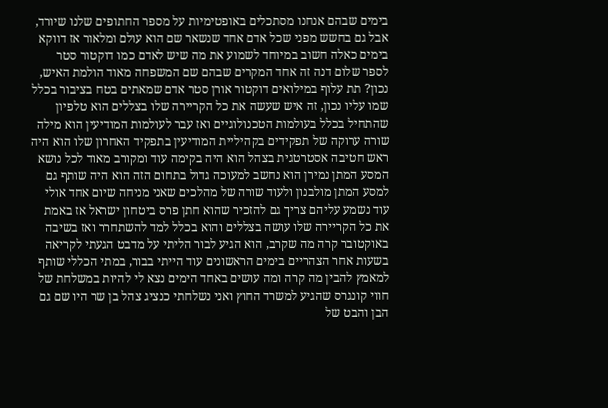בימים שבהם אנחנו מסתכלים באופטימיות על מספר החתופים שלנו שיורד, אבל גם בחשש מפני שכל אדם אחד שנשאר שם הוא עולם ומלאור אז דווקא בימים כאלה חשוב במיוחד לשמוע את מה שיש לאדם כמו דוקטור סטר לספר שלום דנה זה אחד המקרים שבהם שם המשפחה מאוד הולמת האיש, נכון? תת עלוף במילואים דוקטור אורן סטר אדם שמאתים בטח בציבור בכלל שמו עליו נכון, זה איש שעשה את כל הקריירה שלו בצללים הוא טלפיון שהתחיל בכלל בעולמות הטכנולוגיים ואז עבר לעולמות המודיעין הוא מילה שורה ערוקה של תפקידים בקהיליית המודיעין בתפקיד האחרון שלו הוא היה ראש חטיבה אסטרטגית בצהל הוא היה בקימה עוד ומקורב מאוד לכל נושא המסע המתן נמירן הוא נחשב למעוכה גדול בתחום הזה הוא היה שותף גם למסע המתן מולבנון ולעוד שורה של מהלכים שאני מניחה שיום אחד אולי עוד נשמע עליהם צריך גם להזכיר שהוא חתן פרס ביטחון ישראל אז באמת את כל הקריירה שלו עושה בצללים והוא בכלל למד להשתחרר ואז בשיבה באוקטובר קרה מה שקרב, הוא הגיע לבור הליתי על מדבט הגעתי לקריאה בשעות אחר הצהריים בימים הראשונים עוד הייתי בבור, במתי הכללי שותף למאמץ להבין מה קרה ומה עושים באחד הימים נצא לי להיות במשלחת של חווי קונגרס שהגיע למשרד החוץ ואני נשלחתי כנציג צהל בן שר היו שם גם הבן והבט של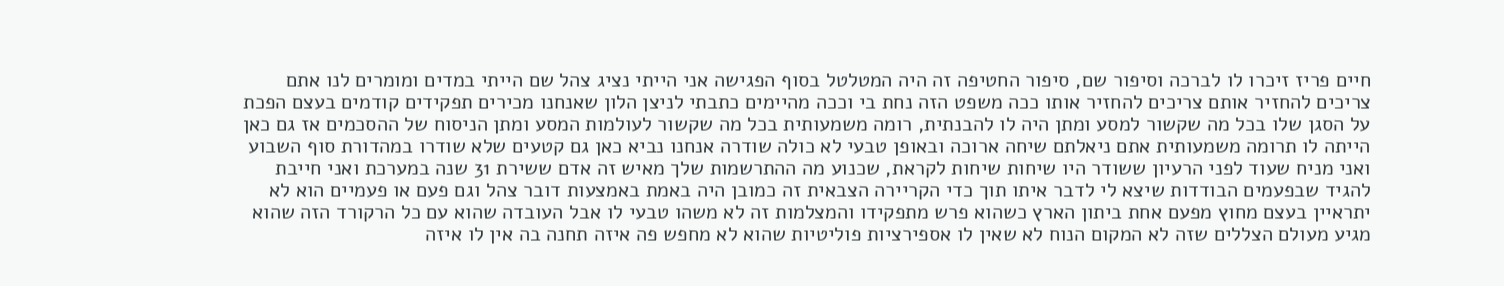חיים פריז זיכרו לו לברכה וסיפור שם, סיפור החטיפה זה היה המטלטל בסוף הפגישה אני הייתי נציג צהל שם הייתי במדים ומומרים לנו אתם צריכים להחזיר אותם צריכים להחזיר אותו ככה משפט הזה נחת בי וככה מהיימים כתבתי לניצן הלון שאנחנו מכירים תפקידים קודמים בעצם הפכת על הסגן שלו בכל מה שקשור למסע ומתן היה לו להבנתית, רומה משמעותית בכל מה שקשור לעולמות המסע ומתן הניסוח של ההסכמים אז גם כאן הייתה לו תרומה משמעותית אתם ניאלתם שיחה ארוכה ובאופן טבעי לא כולה שודרה אנחנו נביא כאן גם קטעים שלא שודרו במהדורת סוף השבוע ואני מניח שעוד לפני הרעיון ששודר היו שיחות שיחות לקראת, שכנוע מה ההתרשמות שלך מאיש זה אדם ששירת 31 שנה במערכת ואני חייבת להגיד שבפעמים הבודדות שיצא לי לדבר איתו תוך כדי הקריירה הצבאית זה כמובן היה באמת באמצעות דובר צהל וגם פעם או פעמיים הוא לא יתראיין בעצם מחוץ מפעם אחת ביתון הארץ כשהוא פרש מתפקידו והמצלמות זה לא משהו טבעי לו אבל העובדה שהוא עם כל הרקורד הזה שהוא מגיע מעולם הצללים שזה לא המקום הנוח לא שאין לו אספירציות פוליטיות שהוא לא מחפש פה איזה תחנה בה אין לו איזה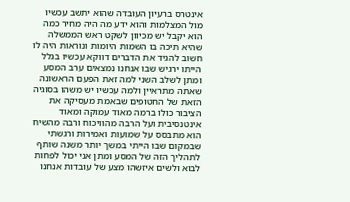אינטרס ברעיון העובדה שהוא יתשב עכשיו מול המצלמות והוא ידע מה היה מחיר כמה הוא יקבל יש מכיוון לשקט ראש הממשלה שהיא תיכה בו השמות היומות ונוראות היה לו חשוב להגיד את הדברים דווקא עכשיו בגלל הייתו ירגיש שבו אנחנו נמצאים ערב המסע ומתן לשלב השני למה זאת הפעם הראשונה שאתה מתראיין ולמה עכשיו יש משהו בסוגיה הזאת של החטופים שבאמת מעסיקה את הציבור כולו ברמה מאוד עמוקה ומאוד אינטנסיבית ועל הרבה מהוויכוח ורבה מהשיח הוא מתבסס על שמועות ואמירות ורגשתי שבמקום שבו הייתי במשך יותר משנה שותף לתהליך הזה של המסע ומתן אני יכול לפחות לבוא ולשים איזשהו מצע של עובדות אנחנו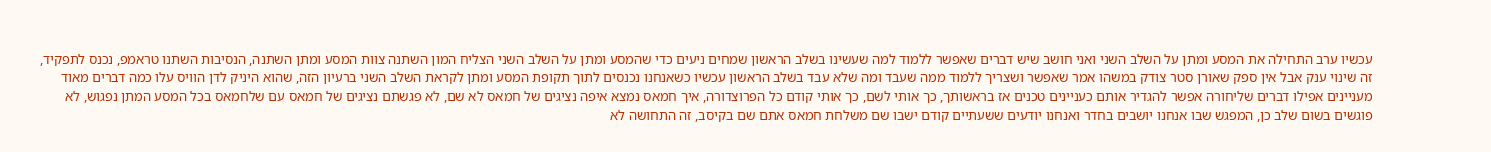עכשיו ערב התחילה את המסע ומתן על השלב השני ואני חושב שיש דברים שאפשר ללמוד למה שעשינו בשלב הראשון שמחים ניעים כדי שהמסע ומתן על השלב השני הצליח המון השתנה צוות המסע ומתן השתנה, הנסיבות השתנו טראמפ, נכנס לתפקיד, זה שינוי ענק אבל אין ספק שאורן סטר צודק במשהו אמר שאפשר ושצריך ללמוד ממה שעבד ומה שלא עבד בשלב הראשון עכשיו כשאנחנו נכנסים לתוך תקופת המסע ומתן לקראת השלב השני ברעיון הזה, שהוא היניק לדן הוויס עלו כמה דברים מאוד מעניינים אפילו דברים שליחורה אפשר להגדיר אותם כעניינים טכנים אז בראשותך, כך אותי לשם, כך אותי קודם כל הפרוצדורה, איך חמאס נמצא איפה נציגים של חמאס לא שם, לא פגשתם נציגים של חמאס עם שלחמאס בכל המסע המתן נפגוש, לא פוגשים בשום שלב כן, המפגש שבו אנחנו יושבים בחדר ואנחנו יודעים ששעתיים קודם ישבו שם משלחת חמאס אתם שם בקיסב, זה התחושה לא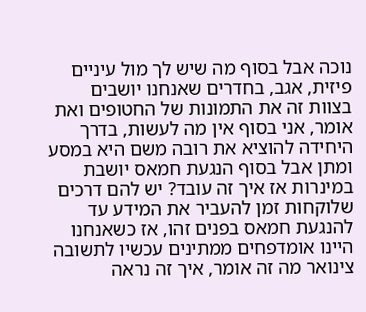נוכה אבל בסוף מה שיש לך מול עיניים פיזית, אגב, בחדרים שאנחנו יושבים בצוות זה את התמונות של החטופים ואת אומר, אני בסוף אין מה לעשות, בדרך היחידה להוציא את רובה משם היא במסע ומתן אבל בסוף הנגעת חמאס יושבת במינרות אז איך זה עובד? יש להם דרכים שלוקחות זמן להעביר את המידע עד להנגעת חמאס בפנים זהו, אז כשאנחנו היינו אומדפחים ממתינים עכשיו לתשובה צינואר מה זה אומר, איך זה נראה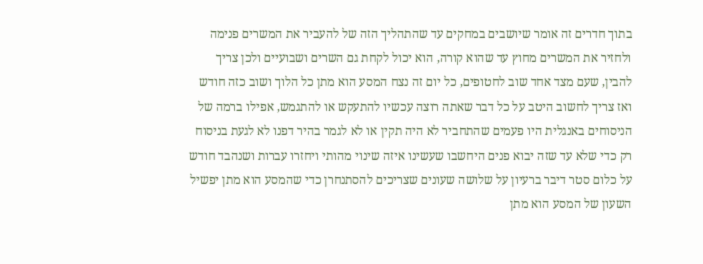בתוך חדרים זה אומר שיושבים במחקים עד שהתהליך הזה של להעביר את המשרים פנימה ולחזיר את המשרים מחוץ עד שהוא קורה, הוא יכול לקחת גם השרים ושבועיים ולכן צריך להבין, שעם מצד אחד שוב לחטופים, כל יום זה נצח המסע הוא מתן כל הלוך ושוב כזה חודש ואז צריך לחשוב היטב על כל דבר שאתה רוצה עכשיו להתעקש או להתגמש, אפילו ברמה של הניסוחים באנגלית היו פעמים שהתחביר לא היה תקין או לא לגמר בהיר דפנו לא לגעת בניסוח רק כדי שלא עד שזה יבוא פנים היחשבו שעשינו איזה שינוי מהותי ויחזרו עברות ושנהבד חודש על כלום סטר דיבר ברעיון על שלושה שעונים שצריכים להסתנחרן כדי שהמסע הוא מתן יפשיל השעון של המסע הוא מתן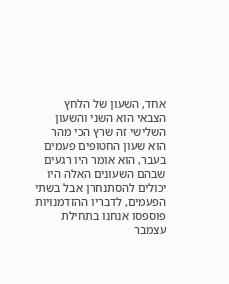אחד, השעון של הלחץ הצבאי הוא השני והשעון השלישי זה שרץ הכי מהר הוא שעון החטופים פעמים בעבר, הוא אומר היו רגעים שבהם השעונים האלה היו יכולים להסתנחרן אבל בשתי הפעמים, לדבריו ההזדמנויות פוספסו אנחנו בתחילת עצמבר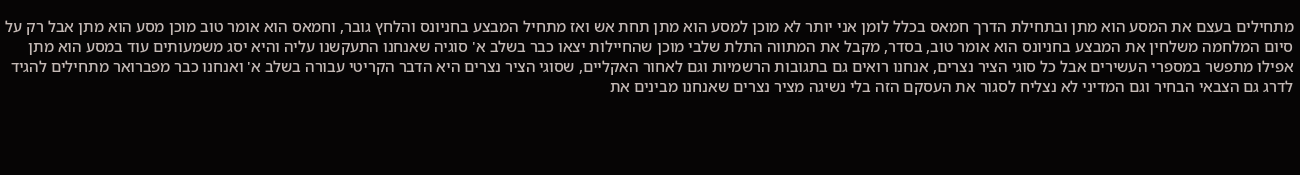מתחילים בעצם את המסע הוא מתן ובתחילת הדרך חמאס בכלל לומן אני יותר לא מוכן למסע הוא מתן תחת אש ואז מתחיל המבצע בחניונס והלחץ גובר, וחמאס הוא אומר טוב מוכן מסע הוא מתן אבל רק על סיום המלחמה משלחין את המבצע בחניונס הוא אומר טוב, בסדר, מקבל את המתווה התלת שלבי מוכן שהחיילות יצאו כבר בשלב א' סוגיה שאנחנו התעקשנו עליה והיא יסג משמעותים עוד במסע הוא מתן אפילו מתפשר במספרי העשירים אבל כל סוגי הציר נצרים, אנחנו רואים גם בתגובות הרשמיות וגם לאחור האקליים, שסוגי הציר נצרים היא הדבר הקריטי עבורה בשלב א' ואנחנו כבר מפברואר מתחילים להגיד לדרג גם הצבאי הבחיר וגם המדיני לא נצליח לסגור את העסקם הזה בלי נשיגה מציר נצרים שאנחנו מבינים את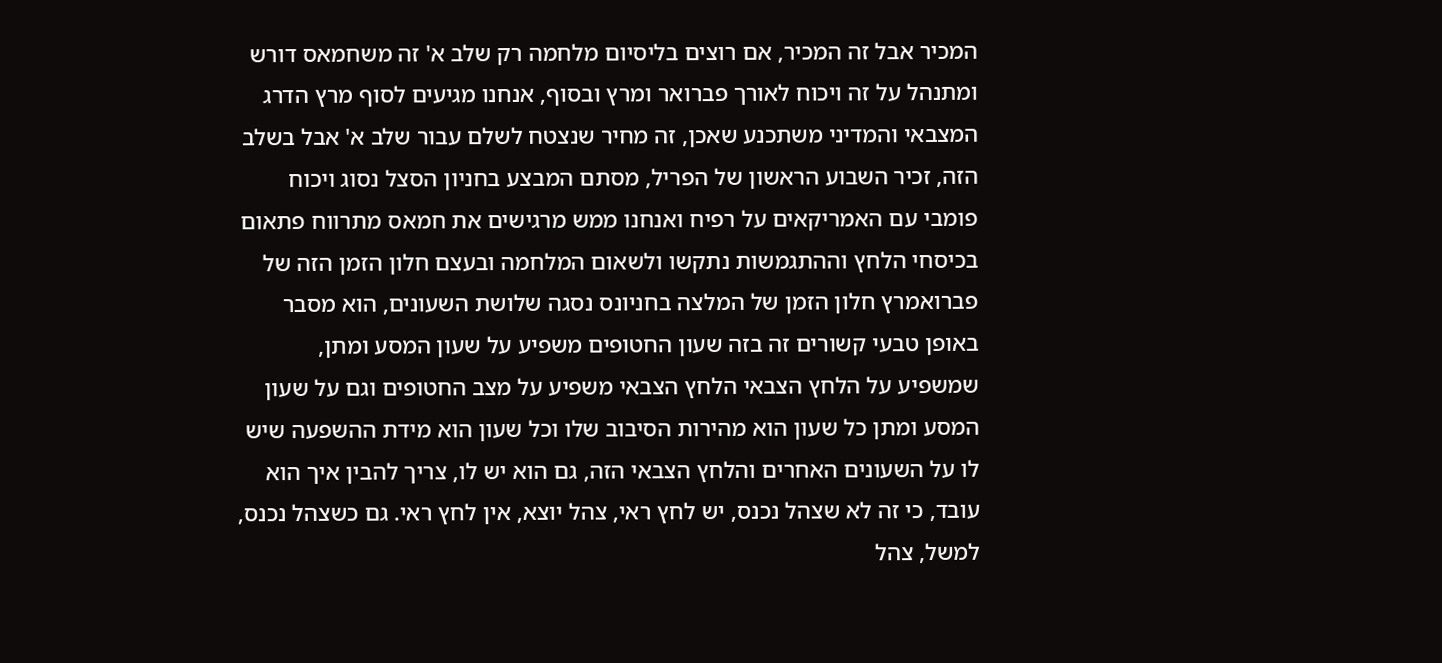המכיר אבל זה המכיר, אם רוצים בליסיום מלחמה רק שלב א' זה משחמאס דורש ומתנהל על זה ויכוח לאורך פברואר ומרץ ובסוף, אנחנו מגיעים לסוף מרץ הדרג המצבאי והמדיני משתכנע שאכן, זה מחיר שנצטח לשלם עבור שלב א' אבל בשלב הזה, זכיר השבוע הראשון של הפריל, מסתם המבצע בחניון הסצל נסוג ויכוח פומבי עם האמריקאים על רפיח ואנחנו ממש מרגישים את חמאס מתרווח פתאום בכיסחי הלחץ וההתגמשות נתקשו ולשאום המלחמה ובעצם חלון הזמן הזה של פברואמרץ חלון הזמן של המלצה בחניונס נסגה שלושת השעונים, הוא מסבר באופן טבעי קשורים זה בזה שעון החטופים משפיע על שעון המסע ומתן, שמשפיע על הלחץ הצבאי הלחץ הצבאי משפיע על מצב החטופים וגם על שעון המסע ומתן כל שעון הוא מהירות הסיבוב שלו וכל שעון הוא מידת ההשפעה שיש לו על השעונים האחרים והלחץ הצבאי הזה, גם הוא יש לו, צריך להבין איך הוא עובד, כי זה לא שצהל נכנס, יש לחץ ראי, צהל יוצא, אין לחץ ראי. גם כשצהל נכנס, למשל, צהל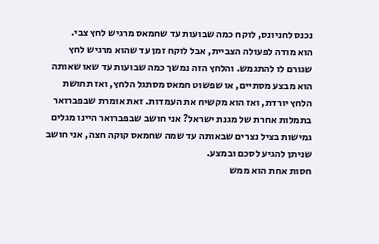נכנס לחניונס, לוקח כמה שבועות עד שחמאס מרגיש לחץ צבי.
הוא מודה לפעולה הצביית, אבל לוקח זמן עד שהוא מרגיש לחץ שגורם לו להתגמש. והלחץ הזה נמשך כמה שבועות עד שאו שאותה הוא מבצע מסתיים, או שפשוט חמאס מסתגל הלחץ, ואז תחושת הלחץ יורדת, ואז הוא מקשיח את העמדות. זאת אומרת שבפברואר בתמלות אחרת של מגנת ישראל? אני חושב שבפברואר היינו מגלים גמישות בציל נצרים שבאותה עד שמה שחמאס קוקה חצה, אני חושב שניתן להגיע לסכם ובמצע.
חסות אחת הוא ממש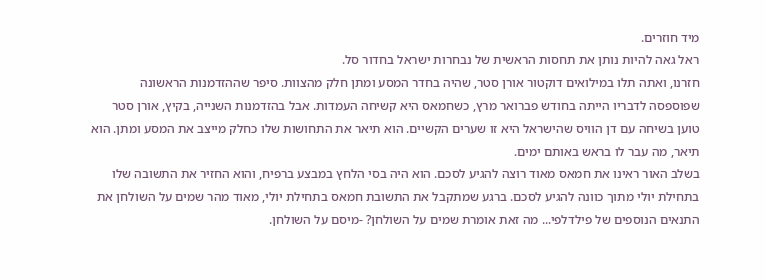מיד חוזרים.
ראל גאה להיות נותן את תחסות הראשית של נבחרות ישראל בחדור סל.
חזרנו, ואתה תלו במילואים דוקטור אורן סטר, שהיה בחדר המסע ומתן חלק מהצוות. סיפר שההזדמנות הראשונה שפוספסה לדבריו הייתה בחודש פברואר מרץ, כשחמאס היא קשיחה העמדות. אבל בהזדמנות השנייה, בקיץ, אורן סטר טוען בשיחה עם דן הוויס שהישראל היא זו שערים הקשיים. הוא תיאר את התחושות שלו כחלק מייצב את המסע ומתן. הוא תיאר, מה עבר לו בראש באותם ימים.
בשלב האור ראינו את חמאס מאוד רוצה להגיע לסכם. הוא היה בסי הלחץ במבצע ברפיח, והוא החזיר את התשובה שלו בתחילת יולי מתוך כוונה להגיע לסכם. ברגע שמתקבל את התשובת חמאס בתחילת יולי, מאוד מהר שמים על השולחן את התנאים הנוספים של פילדלפי... מה זאת אומרת שמים על השולחן? -מיסם על השולחן.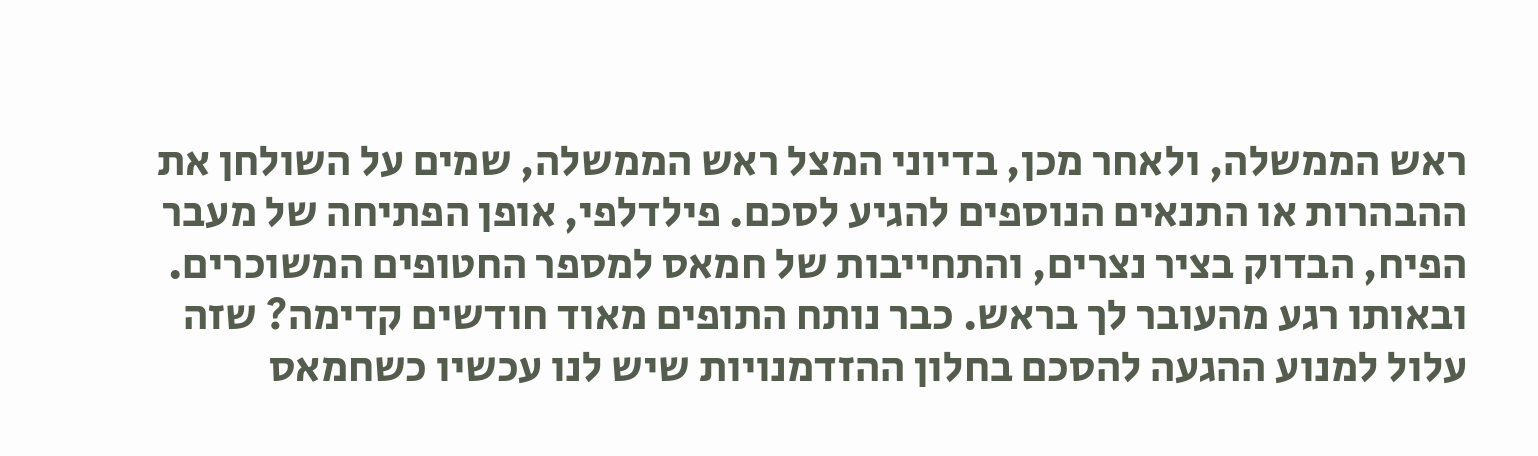ראש הממשלה, ולאחר מכן, בדיוני המצל ראש הממשלה, שמים על השולחן את ההבהרות או התנאים הנוספים להגיע לסכם. פילדלפי, אופן הפתיחה של מעבר הפיח, הבדוק בציר נצרים, והתחייבות של חמאס למספר החטופים המשוכרים. ובאותו רגע מהעובר לך בראש. כבר נותח התופים מאוד חודשים קדימה? שזה עלול למנוע ההגעה להסכם בחלון ההזדמנויות שיש לנו עכשיו כשחמאס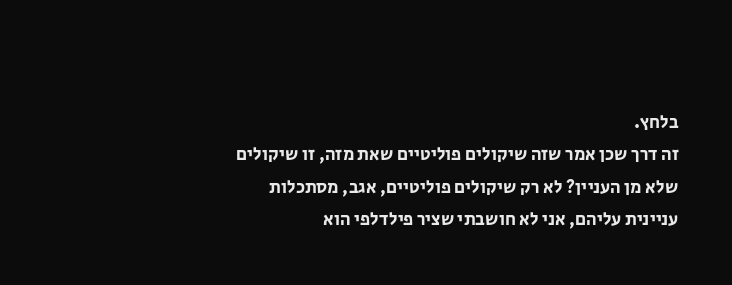בלחץ.
זה דרך שכן אמר שזה שיקולים פוליטיים שאת מזה, זו שיקולים שלא מן העניין? לא רק שיקולים פוליטיים, אגב, מסתכלות עניינית עליהם, אני לא חושבתי שציר פילדלפי הוא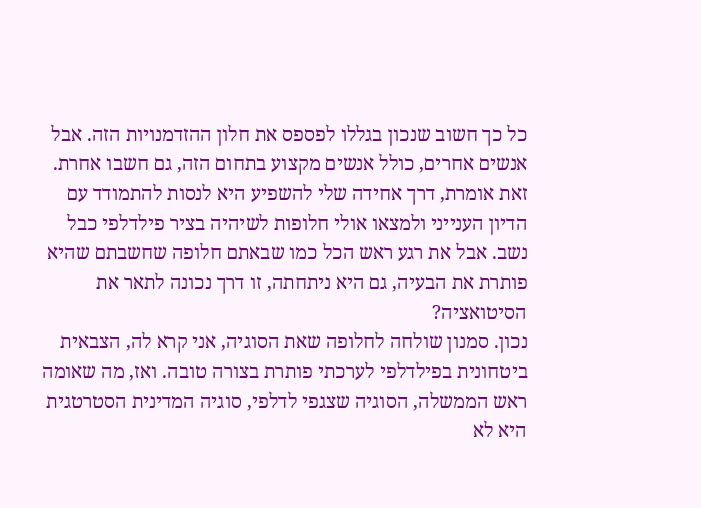כל כך חשוב שנכון בגללו לפספס את חלון ההזדמנויות הזה. אבל אנשים אחרים, כולל אנשים מקצוע בתחום הזה, גם חשבו אחרת. זאת אומרת, דרך אחידה שלי להשפיע היא לנסות להתמודד עם הדיון הענייני ולמצאו אולי חלופות לשיהיה בציר פילדלפי כבל נשב. אבל את רגע ראש הכל כמו שבאתם חלופה שחשבתם שהיא פותרת את הבעיה, גם היא ניתחתה, זו דרך נכונה לתאר את הסיטואציה?
נכון. סמנון שולחה לחלופה שאת הסוגיה, אני קרא לה, הצבאית ביטחונית בפילדלפי לערכתי פותרת בצורה טובה. ואז, מה שאומה ראש הממשלה, הסוגיה שצגפי לדלפי, סוגיה המדינית הסטרטגית היא לא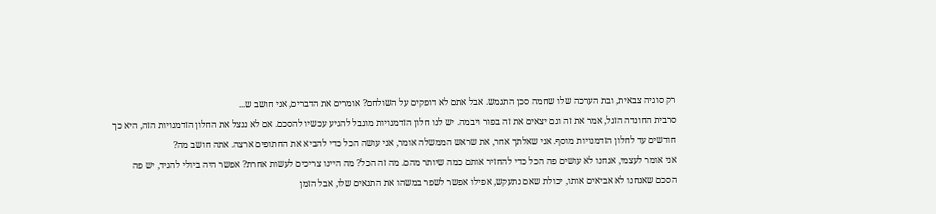רק סוגיה צבאית, ובת הערכה שלו שחמה סכן התגמש. אבל אתם לא דופקים על השולחם? אומרים את הדברים, אני חושב ש...
סרבית החונדה הזגל, אמר את זה וגם יצאים את זה בפור ויבמה. יש לנו חלון הזדמנויות מוגבל להגיע עכשיו להסכם. אם לא ננצל את החלון הזדמנויות הזה, היא כך חודשים עד לחלון הזדמנויות מוסף. אני שאלתך אחר, את שראש הממשלה אומר, אני עושה הכל כדי להביא את החתופים ארצה. אתה חושב מה?
אני אומר לעצמי, אנחנו לא עושים פה הכל כדי להחזיר אותם כמה שיותר מהם. מה זה הכל? מה היינו צריכים לעשות אחרת? אפשר היה ביולי להגיד, יש פה הסכם שאנחנו לא אביאים אותו, יכולת שאם נתעקש, אפילו אפשר לשפר במשהו את התנאים שלו, אבל הזמן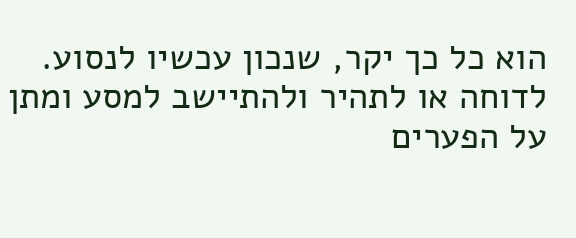הוא כל כך יקר, שנכון עכשיו לנסוע. לדוחה או לתהיר ולהתיישב למסע ומתן על הפערים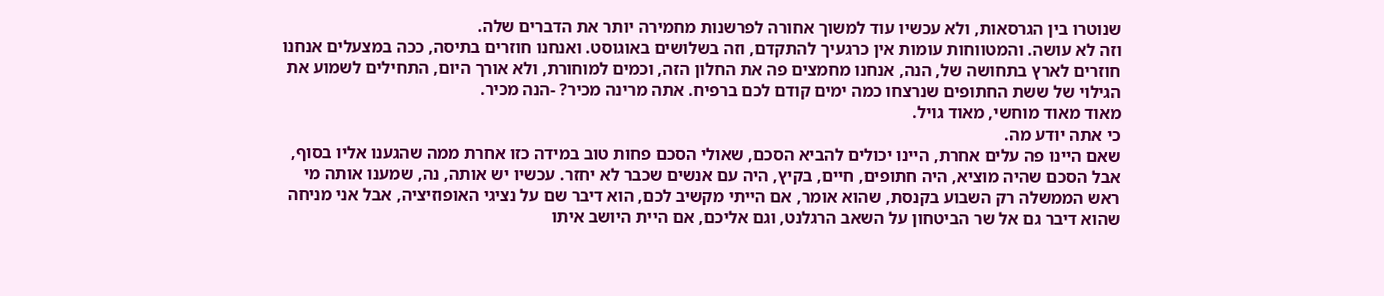שנוטרו בין הגרסאות, ולא עכשיו עוד למשוך אחורה לפרשנות מחמירה יותר את הדברים שלה.
וזה לא עושה. והמטווחות עומות אין כרגעיך להתקדם, וזה בשלושים באוגוסט. ואנחנו חוזרים בתיסה, ככה במצעלים אנחנו חוזרים לארץ בתחושה של, הנה, אנחנו מחמצים פה את החלון הזה, וכמים למוחורת, ולא אורך היום, התחילים לשמוע את הגילוי של ששת החתופים שנרצחו כמה ימים קודם לכם ברפיח. אתה מרינה מכיר? -הנה מכיר.
מאוד מאוד מוחשי, מאוד גויל.
כי אתה יודע מה.
שאם היינו פה עלים אחרת, היינו יכולים להביא הסכם, שאולי הסכם פחות טוב במידה כזו אחרת ממה שהגענו אליו בסוף, אבל הסכם שהיה מוציא, היה חתופים, חיים, בקיץ, היה עם אנשים שכבר לא יחזר. עכשיו יש אותה, נה, שמענו אותה מי ראש הממשלה רק השבוע בקנסת, שהוא אומר, אם הייתי מקשיב לכם, הוא דיבר שם על נציגי האופוזיציה, אבל אני מניחה שהוא דיבר גם אל שר הביטחון על השאב הרגלנט, וגם אליכם, אם היית היושב איתו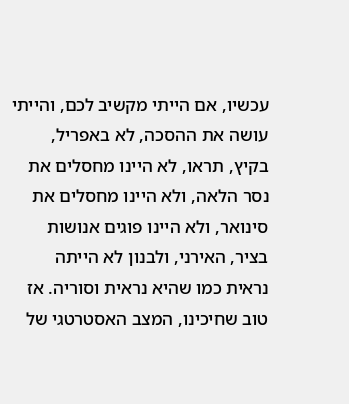עכשיו, אם הייתי מקשיב לכם, והייתי עושה את ההסכה, לא באפריל, בקיץ, תראו, לא היינו מחסלים את נסר הלאה, ולא היינו מחסלים את סינואר, ולא היינו פוגים אנושות בציר, האירני, ולבנון לא הייתה נראית כמו שהיא נראית וסוריה. אז טוב שחיכינו, המצב האסטרטגי של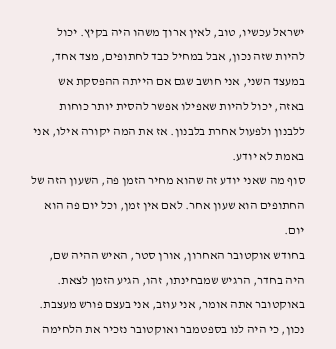ישראל עכשיו, טוב, לאין ארוך משהו היה בקיץ. יכול להיות שזה נכון, אבל במחיל כבד לחתופים, מצד אחד, במעצד השני, אני חושב שגם אם הייתה ההפסקת אש באזה, יכול להיות שאפילו אפשר להסית יותר כוחות ללבנון ולפעול אחרת בלבנון. אז את המה יקורה אילו, אני באמת לא יודע.
סוף מה שאני יודע זה שהוא מחיר הזמן פה, השעון הזה של החתופים הוא שעון אחר. לאם אין זמן, וכל יום פה הוא יום.
בחודש אוקטובר האחרון, אורן סטר, האיש ההיה שם, היה בחדר, הרגיש שמבחינתו, זהו, הגיע הזמן לצאת. באוקטובר אתה אומר, אני עוזב, אני בעצם פורש מעצבת. נכון, כי היה לנו בספטמבר ואוקטובר נזכיר את הלחימה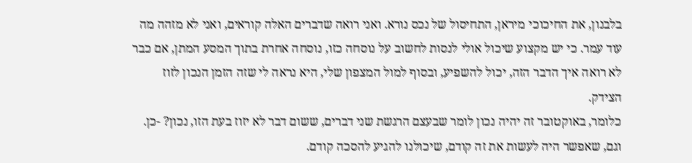בלבנון, את החיכוכי מיראן, התחיסול של נכס נורא. ואני רואה שדברים האלה קוראים, ואני לא מזהה מה עוד עמר. כי יש מקצוע שיכול אולי לנסות לחשוב על נוסחה כזו, נוסחה אחרת בתוך המסע המתן, אם כבר לא רואה איך הדבר הזה, יכול להשפיע, ובסוף למול המצפון שלי, היא נראה לי שזה הזמן הנכון לזוז הצידק.
כלומר, באוקטובר זה יהיה נכון לומר שבעצם הרגשת שני דברים, ששום דבר לא יזוז בעת הזו, נכון? -כן. וגם, שאפשר היה לעשות את זה קודם, שיכולנו להגיע להסכה קודם.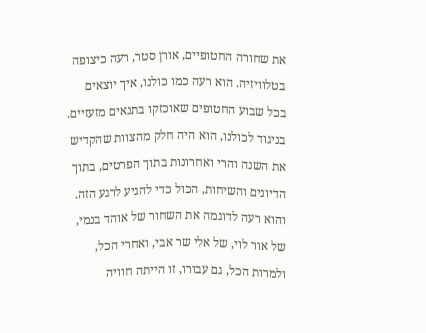את שחורה החטופיים, אורן סטר, רעה כיצופה בטלוויזיה. הוא רעה כמו כולנו, איך יוצאים בכל שבוע החטופים שאוכזקו בתנאים מזעזיים. בניגוד לכולנו, הוא היה חלק מהצוות שהקדיש את השנה והרי ואחרונות בתוך הפרטים, בתוך הדיונים והשיחות, הכול כדי להגיע לרגע הזה. והוא רעה לדוגמה את השחור של אוהד בנמי, של אור לוי, של אלי שר אבי, ואחרי הכל, ולמרות הכל, גם עבורו, זו הייתה חוויה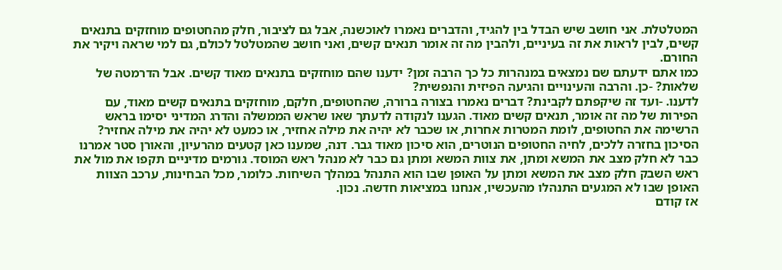המטלטלת. אני חושב שיש הבדל בין להגיד, והדברים נאמרו לאוכשנה, אבל גם לציבור, חלק מהחטופים מוחזקים בתנאים קשים, לבין לראות את זה בעיניים, ולהבין מה זה אומר תנאים קשים, ואני חושב שהמטלטל לכולם, גם למי שראה ויקיר את החורם.
כמו אתם ידעתם שם נמצאים במנהרות כל כך הרבה זמן? ידענו שהם מוחזקים בתנאים מאוד קשים. אבל הדרמטה של שלאות? -כן. והרבה והעינויים והגיעה הפיזית והנפשית?
לדענו. -ועד זה שיקפתם לקבינת? דברים נאמרו בצורה ברורה, שהחטופים, חלקם, מוחזקים בתנאים קשים מאוד, עם הפירות של מה זה אומר, תנאים קשים מאוד. הגענו לנקודה לדעתך שאו שראש הממשלה והדרג המדיני יסימו בראש הרשימה את החטופים, לומת המטרות אחרות, או שכבר לא יהיה את מילה אחזיר, או כמעט לא יהיה את מילה אחזיר?
הסיכון בחזרה ללכים, לחיה החטופים הנוטרים, הוא סיכון מאוד גבר. דנה, שמענו כאן קטעים מהרעיון, והאורן סטר אמרנו כבר לא חלק מצב את המשא ומתן, את צוות המשא ומתן גם כבר לא מנהל ראש המוסד. גורמים מדיניים תקפו את מול את ראש השבק חלק מצב את המשא ומתן על האופן שבו הוא התנהל במהלך השיחות. כלומר, מכל הבחינות, ערכב הצוות האופן שבו לא המגעים התנהלו מהעכשיו, אנחנו במציאות חדשה. נכון.
אז קודם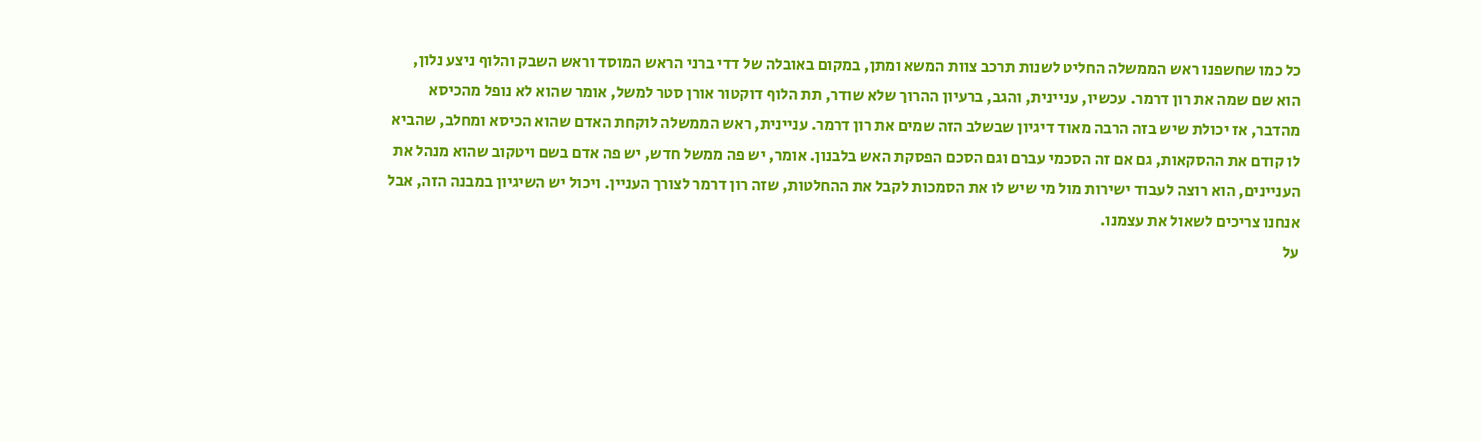כל כמו שחשפנו ראש הממשלה החליט לשנות תרכב צוות המשא ומתן, במקום באובלה של דדי ברני הראש המוסד וראש השבק והלוף ניצע נלון, הוא שם שמה את רון דרמר. עכשיו, עניינית, והגב, ברעיון ההרוך שלא שודר, תת הלוף דוקטור אורן סטר למשל, אומר שהוא לא נופל מהכיסא מהדבר, אז יכולת שיש בזה הרבה מאוד דיגיון שבשלב הזה שמים את רון דרמר. עניינית, ראש הממשלה לוקחת האדם שהוא הכיסא ומחלב, שהביא לו קודם את ההסקאות, גם אם זה הסכמי עברם וגם הסכם הפסקת האש בלבנון. אומר, יש פה ממשל חדש, יש פה אדם בשם ויטקוב שהוא מנהל את העניינים, הוא רוצה לעבוד ישירות מול מי שיש לו את הסמכות לקבל את ההחלטות, שזה רון דרמר לצורך העניין. ויכול יש השיגיון במבנה הזה, אבל אנחנו צריכים לשאול את עצמנו.
על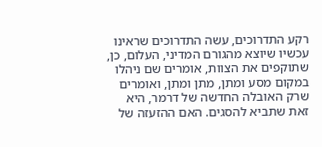רקע התדרוכים, עשה התדרוכים שראינו עכשיו שיוצא מהגורם המדיני, העלום, כן, שתוקפים את הצוות, אומרים שם ניהלו במקום מסע ומתן, מתן ומתן, ואומרים שרק האובלה החדשה של דרמר, היא זאת שתביא להסגים. האם ההזעזה של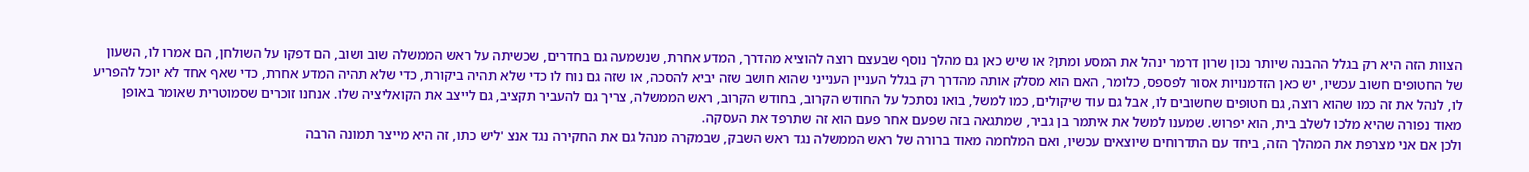הצוות הזה היא רק בגלל ההבנה שיותר נכון שרון דרמר ינהל את המסע ומתן? או שיש כאן גם מהלך נוסף שבעצם רוצה להוציא מהדרך, המדע אחרת, שנשמעה גם בחדרים, שכשיתה על ראש הממשלה שוב ושוב, הם דפקו על השולחן, הם אמרו לו, השעון של החטופים חשוב עכשיו, יש כאן הזדמנויות אסור לפספס, כלומר, האם הוא מסלק אותה מהדרך רק בגלל העניין הענייני שהוא חושב שזה יביא להסכה, או שזה גם נוח לו כדי שלא תהיה ביקורת, כדי שלא תהיה המדע אחרת, כדי שאף אחד לא יוכל להפריע לו, לנהל את זה כמו שהוא רוצה, גם חטופים שחשובים לו, אבל גם עוד שיקולים, כמו למשל, בואו נסתכל על החודש הקרוב, בחודש הקרוב, ראש הממשלה, צריך גם להעביר תקציב, גם לייצב את הקואליציה שלו. אנחנו זוכרים שסמוטרית שאומר באופן מאוד נפורה שהיא מלכו לשלב בית, הוא יפרוש. שמענו למשל את איתמר בן גביר, שמתגאה בזה שפעם אחר פעם הוא זה שתרפד את העסקה.
ולכן אם אני מצרפת את המהלך הזה, ביחד עם התדרוחים שיוצאים עכשיו, ואם המלחמה מאוד ברורה של ראש הממשלה נגד ראש השבק, שבמקרה מנהל גם את החקירה נגד אנצ 'ליש כתו, זה היא מייצר תמונה הרבה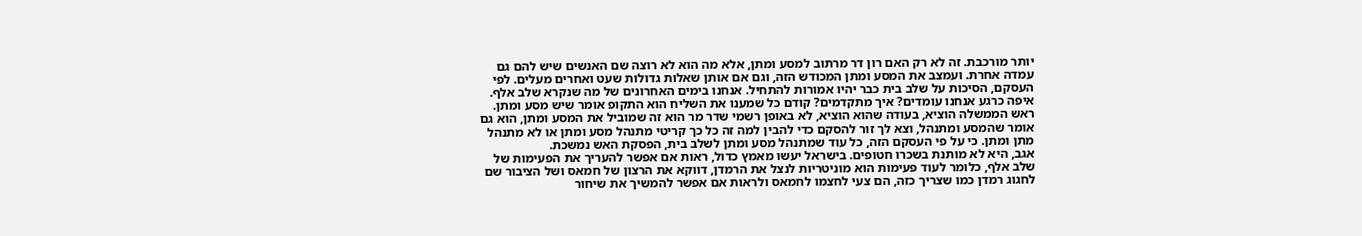יותר מורכבת. זה לא רק האם רון דר מרתוב למסע ומתן, אלא מה הוא לא רוצה שם האנשים שיש להם גם עמדה אחרת. ועמצב את המסע ומתן המכודש הזה, וגם אם אותן שאלות גדולות שעט ואחרים מעלים. לפי העסקם, הסיכות על שלב בית כבר יהיו אמורות להתחיל. אנחנו בימים האחרונים של מה שנקרא שלב אלף.
איפה כרגע אנחנו עומדים? איך מתקדמים? קודם כל שמענו את השליח הוא התקופ אומר שיש מסע ומתן. ראש הממשלה הוציא, בעודה שהוא הוציא, לא באופן רשמי שדר מר הוא זה שמוביל את המסע ומתן, הוא גם אומר שהמסע ומתנהל, וצא לך זור להסקם כדי להבין למה זה כל כך קריטי מתנהל מסע ומתן או לא מתנהל מתן ומתן. כי על פי העסקם הזה, כל עוד שמתנהל מסע ומתן לשלב בית, הפסקת האש נמשכת.
אגב, היא לא מותנת בשכרו חטופים. בישראל יעשו מאמץ כדול, ראות אם אפשר להעריך את הפעימות של שלב אלף, כלומר לעוד פעימות הוא מוניטריות לנצל את הרמדן, דווקא את הרצון של חמאס ושל הציבור שם לחגוג רמדן כמו שצריך כזה, הם צעי לחצמו לחמאס ולראות אם אפשר להמשיך את שיחור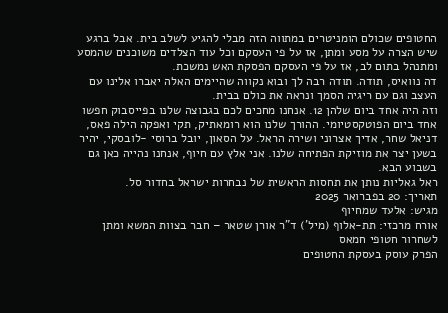החטופים שכולם הומניטרים במתווה הזה מבלי להגיע לשלב בית. אבל ברגע שיש הצרה על מסע ומתן, אז על פי העסקם וכל עוד הצלדים משוכנים שהמסע ומתנהל בתום לב, אז על פי העסקם הפסקת האש נמשכת.
דה נוואיס, תודה. תודה רבה לך ובוא נקווה שהיימים האלה יאברו אלינו עם העצב וגם עם ריגיה הסמך ונראה את כולם בבית.
וזה היה אחד ביום שלהן 12. אנחנו מחכים לכם בגבוצה שלנו בפייסבוק חפשו אחד ביום הפוטקסטיומי. ההורך שלנו הוא רומאתיק, תקי ואפקה הילה פאס, דניאל שחר, אדיך אצרוני ושירה הראל. על הסאון, יובל ברוסי -לובסקי, יהיר בשען יצר את מוזיקת הפתיחה שלנו. אני אלץ עם חיוף, אנחנו נהייה כאן גם בשבוע הבא.
ראל גאליות נותן את תחסות הראשית של נבחרות ישראל בחדור סל.
תאריך: 20 בפברואר 2025
מגיש: אלעד שמחיוף
אורח מרכזי: תת-אלוף (מיל') ד"ר אורן שטאר – חבר בצוות המשא ומתן לשחרור חטופי חמאס
הפרק עוסק בעסקת החטופים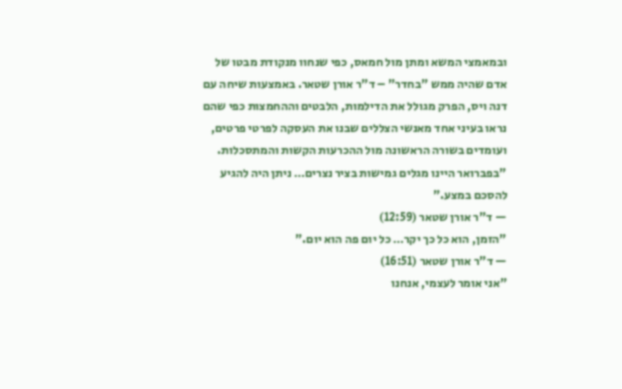ובמאמצי המשא ומתן מול חמאס, כפי שנחוו מנקודת מבטו של אדם שהיה ממש "בחדר" – ד"ר אורן שטאר. באמצעות שיחה עם דנה ויס, הפרק מגולל את הדילמות, הלבטים וההחמצות כפי שהם נראו בעיני אחד מאנשי הצללים שבנו את העסקה לפרטי פרטים, ועומדים בשורה הראשונה מול ההכרעות הקשות והמתסכלות.
"בפברואר היינו מגלים גמישות בציר נצרים… ניתן היה להגיע להסכם במצע."
— ד"ר אורן שטאר (12:59)
"הזמן, הוא כל כך יקר… כל יום פה הוא יום."
— ד"ר אורן שטאר (16:51)
"אני אומר לעצמי, אנחנו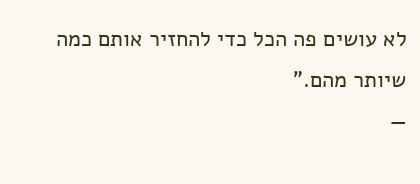לא עושים פה הכל כדי להחזיר אותם כמה שיותר מהם."
—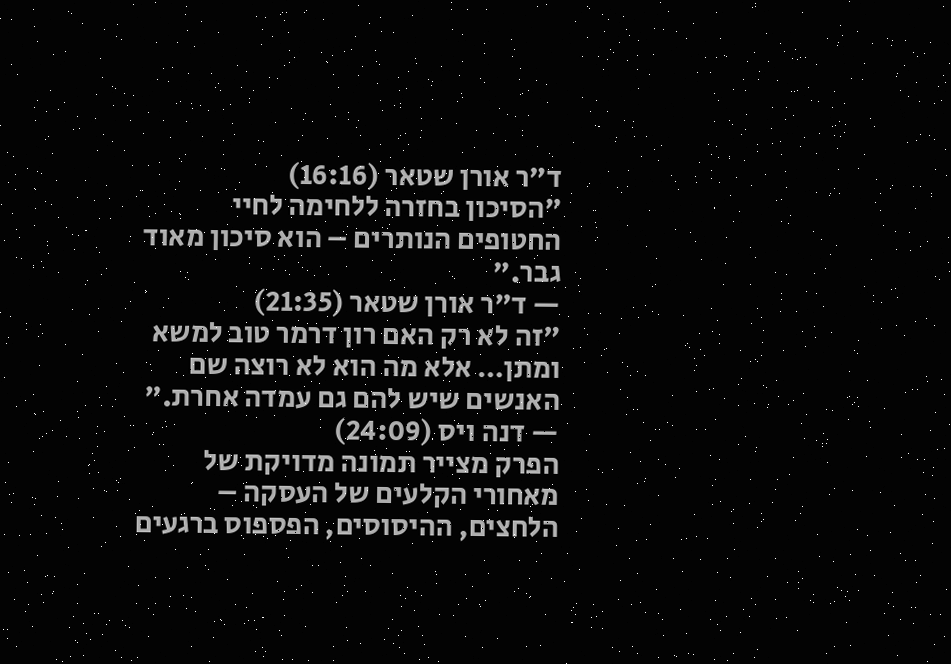ד"ר אורן שטאר (16:16)
"הסיכון בחזרה ללחימה לחיי החטופים הנותרים – הוא סיכון מאוד גבר."
— ד"ר אורן שטאר (21:35)
"זה לא רק האם רון דרמר טוב למשא ומתן… אלא מה הוא לא רוצה שם האנשים שיש להם גם עמדה אחרת."
— דנה ויס (24:09)
הפרק מצייר תמונה מדויקת של מאחורי הקלעים של העסקה – הלחצים, ההיסוסים, הפספוס ברגעים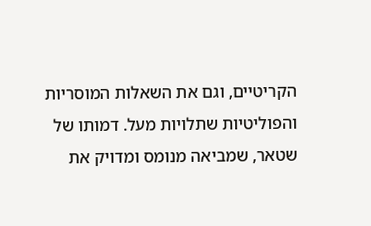הקריטיים, וגם את השאלות המוסריות והפוליטיות שתלויות מעל. דמותו של שטאר, שמביאה מנומס ומדויק את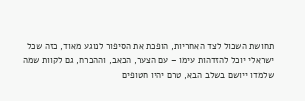תחושת השכול לצד האחריות, הופכת את הסיפור לנוגע מאוד, כזה שכל ישראלי יוכל להזדהות עימו – עם הצער, הכאב, וההכרח, גם לקוות שמה שלמדו ייושם בשלב הבא, טרם יהיו חטופים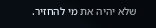שלא יהיה את מי להחזיר.